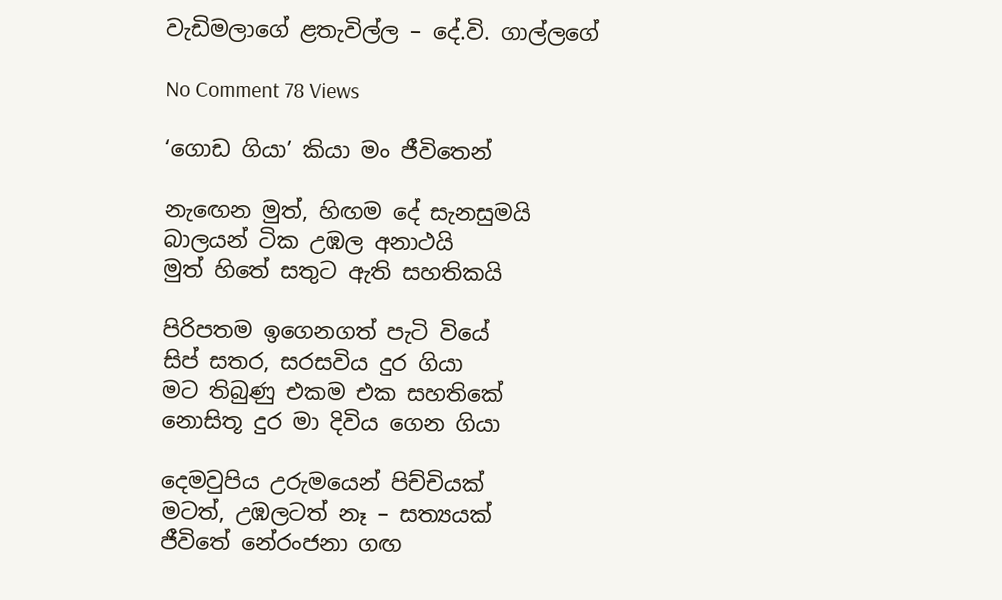වැඩිමලාගේ ළතැවිල්ල – දේ.වි. ගාල්ලගේ

No Comment 78 Views

‘ගොඩ ගියා’ කියා මං ජීවිතෙන්

නැ‍ඟෙන මුත්, හිඟම දේ සැනසුමයි
බාලයන් ටික උඹල අනාථයි
මුත් හිතේ සතුට ඇති සහතිකයි

පිරිපතම ඉගෙනගත් පැටි වියේ
සිප් සතර, සරසවිය දුර ගියා
මට තිබුණු එකම එක සහතිකේ
නොසිතූ දුර මා දිවිය ගෙන ගියා

දෙමවුපිය උරුමයෙන් පිච්චියක්
මටත්, උඹලටත් නෑ – සත්‍යයක්
ජීවිතේ නේරංජනා ගඟ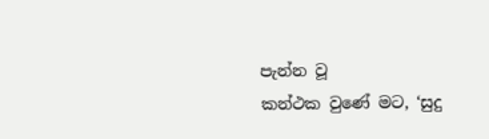පැන්න වූ
කන්ථක වුණේ මට, ‘සුදු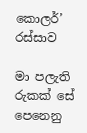කොලර්’ රස්සාව

මා පලැති රුකක් සේ පෙනෙනු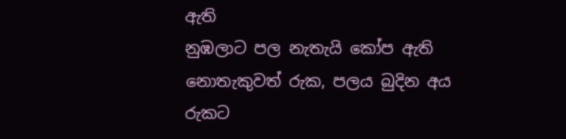ඇති
නුඹලාට පල නැතැයි කෝප ඇති
නොතැකුවත් රුක, පලය බුදින අය
රුකට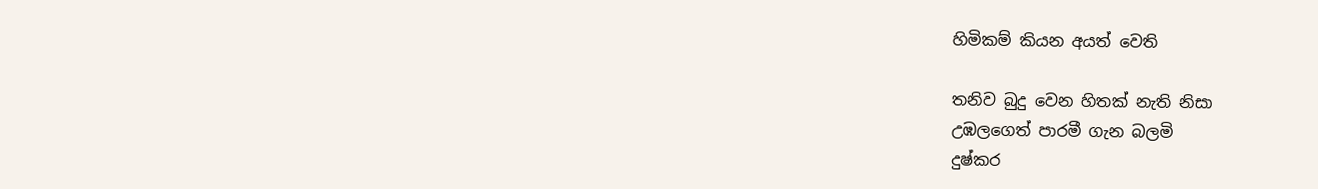හිමිකම් කියන අයත් වෙති

තනිව බුදු වෙන හිතක් නැති නිසා
උඹලගෙත් පාරමී ගැන බලමි
දුෂ්කර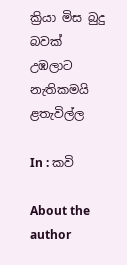ක්‍රියා මිස බුදු බවක්
උඹලාට නැතිකමයි ළතැවිල්ල

In : කවි

About the author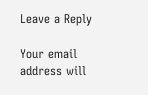Leave a Reply

Your email address will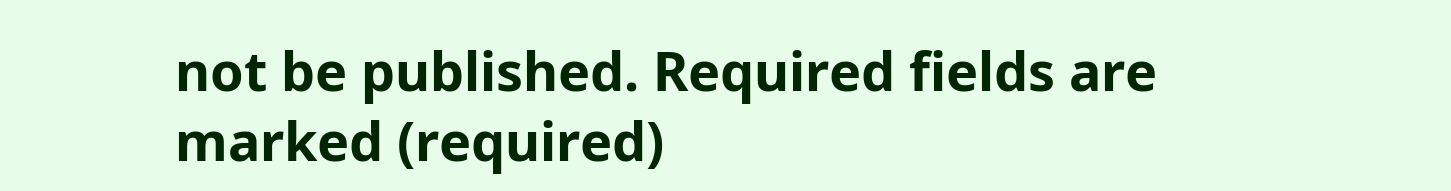not be published. Required fields are marked (required)